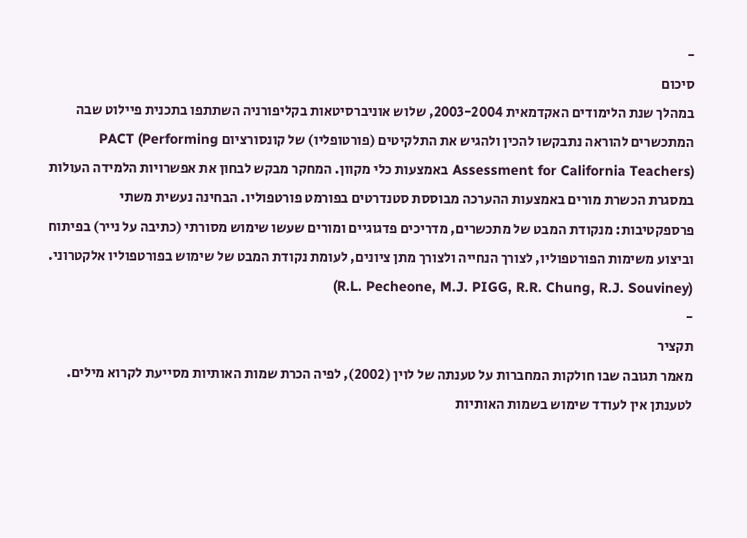-
סיכום
במהלך שנת הלימודים האקדמאית 2003-2004, שלוש אוניברסיטאות בקליפורניה השתתפו בתכנית פיילוט שבה המתכשרים להוראה נתבקשו להכין ולהגיש את התלקיטים (פורטופליו) של קונסורציום PACT (Performing Assessment for California Teachers) באמצעות כלי מקוון. המחקר מבקש לבחון את אפשרויות הלמידה העולות במסגרת הכשרת מורים באמצעות ההערכה מבוססת סטנדרטים בפורמט פורטפוליו. הבחינה נעשית משתי פרספקטיבות: מנקודת המבט של מתכשרים, מדריכים פדגוגיים ומורים שעשו שימוש מסורתי (כתיבה על נייר) בפיתוח וביצוע משימות הפורטפוליו, לצורך הנחייה ולצורך מתן ציונים, לעומת נקודת המבט של שימוש בפורטפוליו אלקטרוני. (R.L. Pecheone, M.J. PIGG, R.R. Chung, R.J. Souviney)
-
תקציר
מאמר תגובה שבו חולקות המחברות על טענתה של לוין (2002), לפיה הכרת שמות האותיות מסייעת לקרוא מילים. לטענתן אין לעודד שימוש בשמות האותיות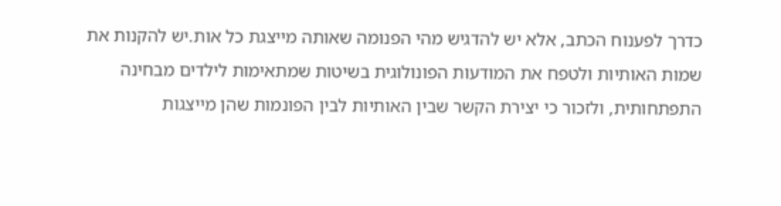כדרך לפענוח הכתב, אלא יש להדגיש מהי הפנומה שאותה מייצגת כל אות.יש להקנות את שמות האותיות ולטפח את המודעות הפונולוגית בשיטות שמתאימות לילדים מבחינה התפתחותית, ולזכור כי יצירת הקשר שבין האותיות לבין הפונמות שהן מייצגות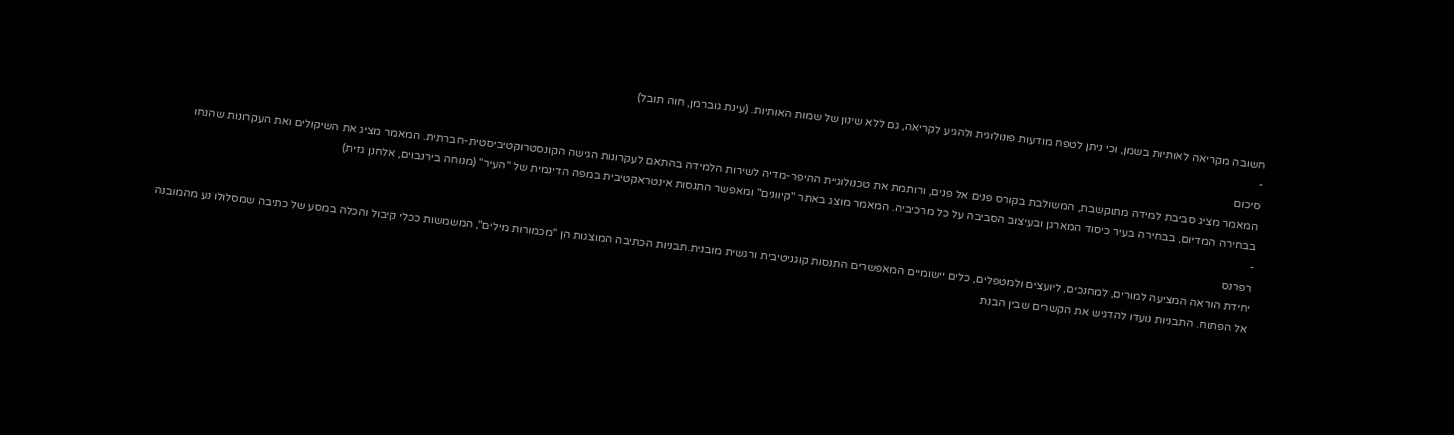חשובה מקריאה לאותיות בשמן, וכי ניתן לטפח מודעות פונולוגית ולהגיע לקריאה, גם ללא שינון של שמות האותיות. (עינת גוברמן, חוה תובל)
-
סיכום
המאמר מציג סביבת למידה מתוקשבת, המשולבת בקורס פנים אל פנים, ורותמת את טכנולוגיית ההיפר-מדיה לשירות הלמידה בהתאם לעקרונות הגישה הקונסטרוקטיביסטית-חברתית. המאמר מציג את השיקולים ואת העקרונות שהנחו בבחירה המדיום, בבחירה בעיר כיסוד המארגן ובעיצוב הסביבה על כל מרכיביה. המאמר מוצג באתר "קיוונים" ומאפשר התנסות אינטראקטיבית במפה הדינמית של "העיר" (מנוחה בירנבוים, אלחנן גזית)
-
רפרנס
יחידת הוראה המציעה למורים, למחנכים, ליועצים ולמטפלים, כלים יישומיים המאפשרים התנסות קוגניטיבית ורגשית מובנית.תבניות הכתיבה המוצגות הן "מכמורות מילים", המשמשות ככלי קיבול והכלה במסע של כתיבה שמסלולו נע מהמובנה אל הפתוח. התבניות נועדו להדגיש את הקשרים שבין הבנת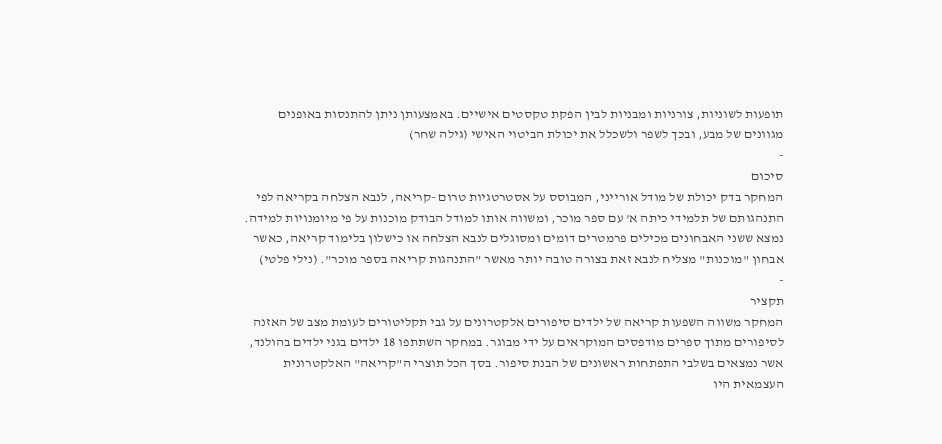תופעות לשוניות, צורניות ומבניות לבין הפקת טקסטים אישיים. באמצעותן ניתן להתנסות באופנים מגוונים של מבע, ובכך לשפר ולשכלל את יכולת הביטוי האישי (גילה שחר)
-
סיכום
המחקר בדק יכולת של מודל אורייני, המבוסס על אסטרטגיות טרום -קריאה, לנבא הצלחה בקריאה לפי התנהגותם של תלמידי כיתה א' עם ספר מוכר, ומשווה אותו למודל הבודק מוכנות על פי מיומנויות למידה. נמצא ששני האבחונים מכילים פרמטרים דומים ומסוגלים לנבא הצלחה או כישלון בלימוד קריאה, כאשר אבחון "מוכנות" מצליח לנבא זאת בצורה טובה יותר מאשר "התנהגות קריאה בספר מוכר". (נילי פלטי)
-
תקציר
המחקר משווה השפעות קריאה של ילדים סיפורים אלקטרונים על גבי תקליטורים לעומת מצב של האזנה לסיפורים מתוך ספרים מודפסים המוקראים על ידי מבוגר. במחקר השתתפו 18 ילדים בגני ילדים בהולנד, אשר נמצאים בשלבי התפתחות ראשונים של הבנת סיפור. בסך הכל תוצרי ה"קריאה" האלקטרונית העצמאית היו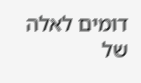דומים לאלה של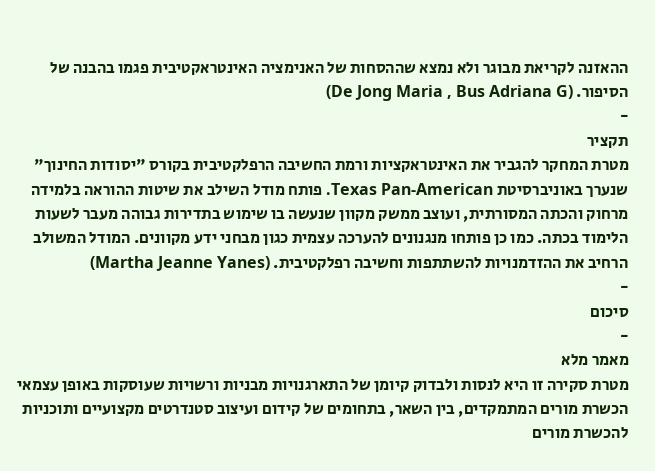ההאזנה לקריאת מבוגר ולא נמצא שההסחות של האנימציה האינטראקטיבית פגמו בהבנה של הסיפור. (De Jong Maria , Bus Adriana G)
-
תקציר
מטרת המחקר להגביר את האינטראקציות ורמת החשיבה הרפלקטיבית בקורס "יסודות החינוך" שנערך באוניברסיטת Texas Pan-American. פותח מודל השילב את שיטות ההוראה בלמידה מרחוק והכתה המסורתית, ועוצב ממשק מקוון שנעשה בו שימוש בתדירות גבוהה מעבר לשעות הלימוד בכתה. כמו כן פותחו מנגנונים להערכה עצמית כגון מבחני ידע מקוונים. המודל המשולב הרחיב את ההזדמנויות להשתתפות וחשיבה רפלקטיבית. (Martha Jeanne Yanes)
-
סיכום
-
מאמר מלא
מטרת סקירה זו היא לנסות ולבדוק קיומן של התארגנויות מבניות ורשויות שעוסקות באופן עצמאי הכשרת מורים המתמקדים, בין השאר, בתחומים של קידום ועיצוב סטנדרטים מקצועיים ותוכניות להכשרת מורים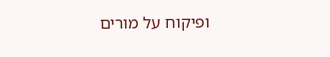ופיקוח על מורים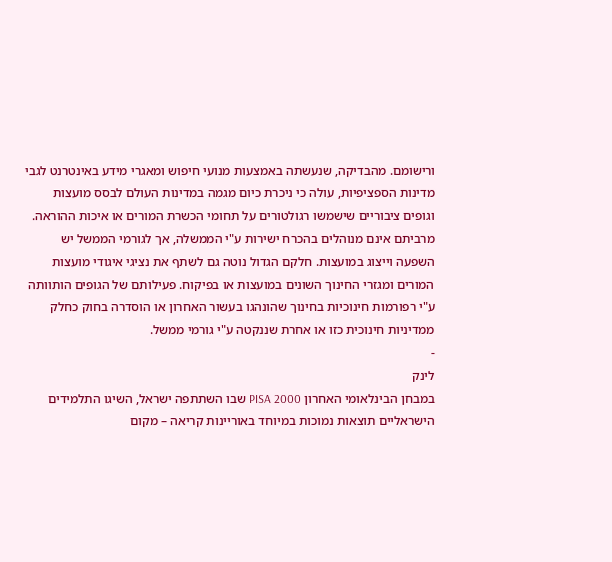ורישומם. מהבדיקה, שנעשתה באמצעות מנועי חיפוש ומאגרי מידע באינטרנט לגבי מדינות הספציפיות, עולה כי ניכרת כיום מגמה במדינות העולם לבסס מועצות וגופים ציבוריים שישמשו רגולטורים על תחומי הכשרת המורים או איכות ההוראה. מרביתם אינם מנוהלים בהכרח ישירות ע"י הממשלה, אך לגורמי הממשל יש השפעה וייצוג במועצות. חלקם הגדול נוטה גם לשתף את נציגי איגודי מועצות המורים ומגזרי החינוך השונים במועצות או בפיקוח. פעילותם של הגופים הותוותה ע"י רפורמות חינוכיות בחינוך שהונהגו בעשור האחרון או הוסדרה בחוק כחלק ממדיניות חינוכית כזו או אחרת שננקטה ע"י גורמי ממשל.
-
לינק
במבחן הבינלאומי האחרון PISA 2000 שבו השתתפה ישראל, השיגו התלמידים הישראליים תוצאות נמוכות במיוחד באוריינות קריאה – מקום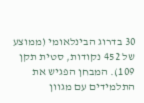30 בדרוג הבינלאומי (ממוצע של 452 נקודות, סטית תקן 109). המבחן הפגיש את התלמידים עם מגוון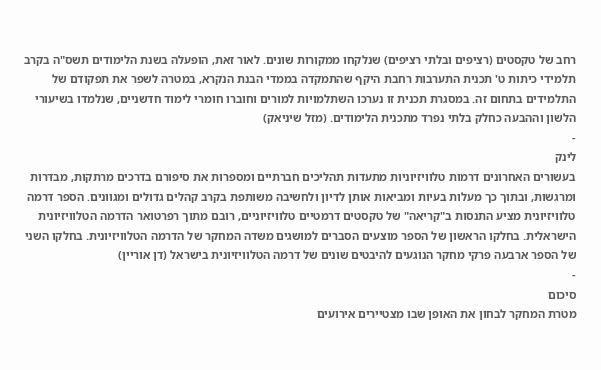רחב של טקסטים (רציפים ובלתי רציפים) שנלקחו ממקורות שונים. לאור זאת, הופעלה בשנת הלימודים תשס"ה בקרב תלמידי כיתות ט' תכנית התערבות רחבת היקף שהתמקדה בממדי הבנת הנקרא, במטרה לשפר את תפקודם של התלמידים בתחום זה. במסגרת תכנית זו נערכו השתלמויות למורים וחוברו חומרי לימוד חדשניים, שנלמדו בשיעורי הלשון וההבעה כחלק בלתי נפרד מתכנית הלימודים. (מזל שיניאק)
-
לינק
בעשורים האחרונים דרמות טלוויזיוניות מתעדות תהליכים חברתיים ומספרות את סיפורם בדרכים מרתקות, מבדרות ומרגשות, ובתוך כך מעלות בעיות ומביאות אותן לדיון ולחשיבה משותפת בקרב קהלים גדולים ומגוונים. הספר דרמה טלוויזיונית מציע התנסות ב"קריאה" של טקסטים דרמטיים טלוויזיוניים, רובם מתוך רפרטואר הדרמה הטלוויזיונית הישראלית. בחלקו הראשון של הספר מוצעים הסברים למושגים משדה המחקר של הדרמה הטלוויזיונית. בחלקו השני של הספר ארבעה פרקי מחקר הנוגעים להיבטים שונים של דרמה הטלוויזיונית בישראל (דן אוריין)
-
סיכום
מטרת המחקר לבחון את האופן שבו מצטיירים אירועים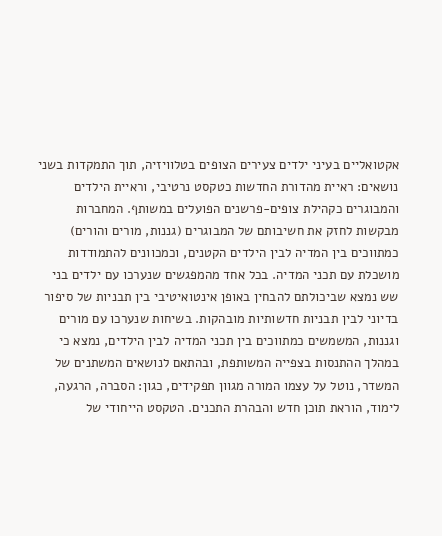אקטואליים בעיני ילדים צעירים הצופים בטלוויזיה, תוך התמקדות בשני נושאים: ראיית מהדורת החדשות כטקסט נרטיבי, וראיית הילדים והמבוגרים כקהילת צופים-פרשנים הפועלים במשותף. המחברות מבקשות לחזק את חשיבותם של המבוגרים (גננות, מורים והורים) כמתווכים בין המדיה לבין הילדים הקטנים, וכמכוונים להתמודדות מושכלת עם תכני המדיה. בכל אחד מהמפגשים שנערכו עם ילדים בני שש נמצא שביכולתם להבחין באופן אינטואיטיבי בין תבניות של סיפור בדיוני לבין תבניות חדשותיות מובהקות. בשיחות שנערכו עם מורים וגננות, המשמשים כמתווכים בין תכני המדיה לבין הילדים, נמצא כי במהלך ההתנסות בצפייה המשותפת, ובהתאם לנושאים המשתנים של המשדר, נוטל על עצמו המורה מגוון תפקידים, כגון: הסברה, הרגעה, לימוד, הוראת תוכן חדש והבהרת התכנים. הטקסט הייחודי של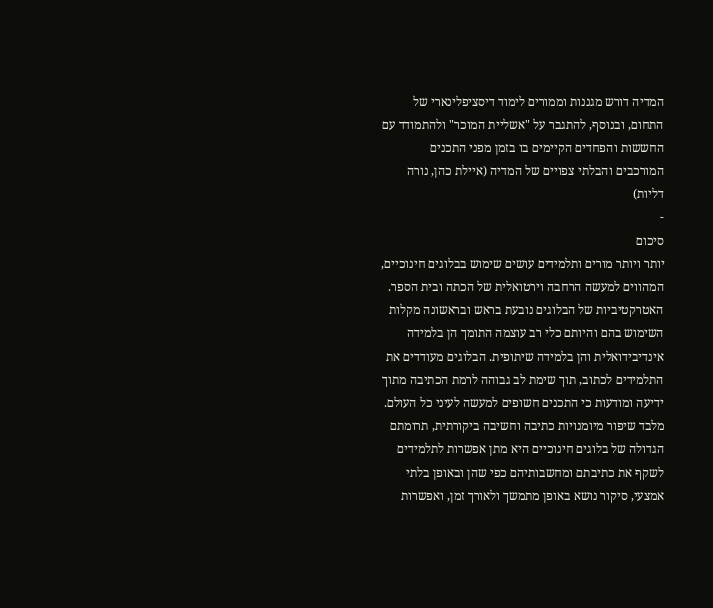המדיה דורש מגננות וממורים לימוד דיסציפלינארי של התחום, ובנוסף, להתגבר על "אשליית המוכר" ולהתמודד עם החששות והפחדים הקיימים בו בזמן מפני התכנים המורכבים והבלתי צפויים של המדיה (איילת כהן, נורה דליות)
-
סיכום
יותר ויותר מורים ותלמידים עושים שימוש בבלוגים חינוכיים, המהווים למעשה הרחבה וירטואלית של הכתה ובית הספר. האטרקטיביות של הבלוגים נובעת בראש ובראשונה מקלות השימוש בהם והיותם כלי רב עוצמה התומך הן בלמידה אינדיבידואלית והן בלמידה שיתופית. הבלוגים מעודדים את התלמידים לכתוב, תוך שימת לב גבוהה לרמת הכתיבה מתוך ידיעה ומודעות כי התכנים חשופים למעשה לעיני כל העולם. מלבד שיפור מיומנויות כתיבה וחשיבה ביקורתית, תרומתם הגדולה של בלוגים חינוכיים היא מתן אפשרות לתלמידים לשקף את כתיבתם ומחשבותיהם כפי שהן ובאופן בלתי אמצעי, סיקור נושא באופן מתמשך ולאורך זמן, ואפשרות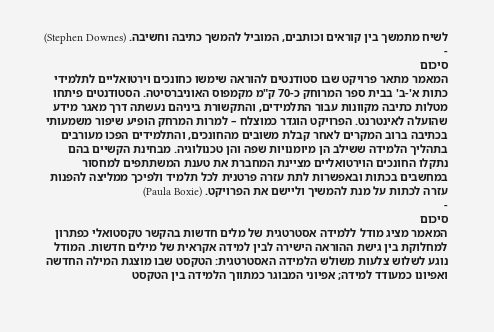לשיח מתמשך בין קוראים וכותבים, המוביל להמשך כתיבה וחשיבה. (Stephen Downes)
-
סיכום
המאמר מתאר פרויקט שבו סטודנטים להוראה שימשו כחונכים וירטואליים לתלמידי כתות א'-ב' בבית ספר המרוחק כ-70 ק"מ מקמפוס האוניברסיטה. הסטודנטים פיתחו מטלות כתיבה מקוונות עבור התלמידים, והתקשורת ביניהם נעשתה דרך מאגר מידע שהועלה לאינטרנט. הפרויקט הוגדר כמוצלח – למרות המרחק הופיע שיפור משמעותי בכתיבה ברוב המקרים לאחר קבלת משובים מהחונכים, והתלמידים הפכו מעורבים בתהליך הלמידה ששילב הן מיומנויות שפה והן טכנולוגיה. מבחינת הקשיים בהם נתקלו החונכים הוירטואליים מציינת המחברת את טענת המשתתפים למחסור במחשבים בכתות ובאפשרות לתת עזרה פרטנית לכל תלמיד ולפיכך ממליצה להפנות עזרה לכתות על מנת להמשיך וליישם את הפרויקט. (Paula Boxie)
-
סיכום
המאמר מציג מודל ללמידה אסטרטגית של מלים חדשות בהקשר טקסטואלי כפתרון למחלוקת בין גישת ההוראה הישירה לבין למידה אקראית של מילים חדשות. המודל נוגע לשלוש צלעות משולש הלמידה האסטרטגית: הטקסט שבו מוצגת המילה החדשה ואפיונו כמעודד למידה; אפיוני המבוגר כמתווך הלמידה בין הטקסט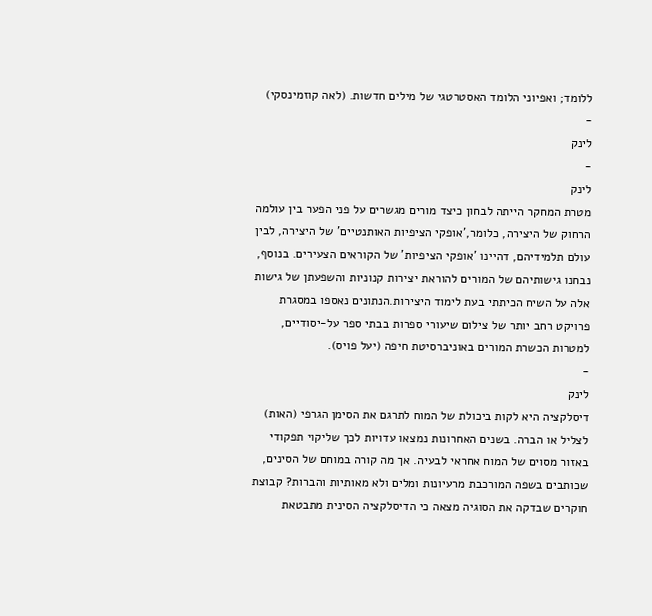ללומד; ואפיוני הלומד האסטרטגי של מילים חדשות. (לאה קוזמינסקי)
-
לינק
-
לינק
מטרת המחקר הייתה לבחון כיצד מורים מגשרים על פני הפער בין עולמה הרחוק של היצירה, כלומר,'אופקי הציפיות האותנטיים' של היצירה, לבין עולם תלמידיהם, דהיינו 'אופקי הציפיות' של הקוראים הצעירים. בנוסף, נבחנו גישותיהם של המורים להוראת יצירות קנוניות והשפעתן של גישות אלה על השיח הכיתתי בעת לימוד היצירות.הנתונים נאספו במסגרת פרויקט רחב יותר של צילום שיעורי ספרות בבתי ספר על-יסודיים, למטרות הכשרת המורים באוניברסיטת חיפה (יעל פויס).
-
לינק
דיסלקציה היא לקות ביכולת של המוח לתרגם את הסימן הגרפי (האות) לצליל או הברה. בשנים האחרונות נמצאו עדויות לכך שליקוי תפקודי באזור מסוים של המוח אחראי לבעיה. אך מה קורה במוחם של הסינים, שכותבים בשפה המורכבת מרעיונות ומלים ולא מאותיות והברות? קבוצת חוקרים שבדקה את הסוגיה מצאה כי הדיסלקציה הסינית מתבטאת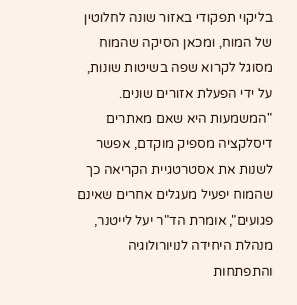בליקוי תפקודי באזור שונה לחלוטין של המוח, ומכאן הסיקה שהמוח מסוגל לקרוא שפה בשיטות שונות, על ידי הפעלת אזורים שונים. "המשמעות היא שאם מאתרים דיסלקציה מספיק מוקדם, אפשר לשנות את אסטרטגיית הקריאה כך שהמוח יפעיל מעגלים אחרים שאינם פגועים", אומרת הד"ר יעל לייטנר, מנהלת היחידה לנויורולוגיה והתפתחות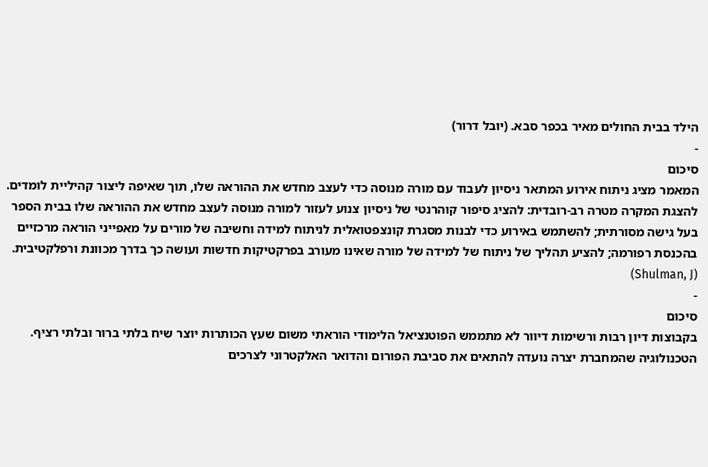הילד בבית החולים מאיר בכפר סבא. (יובל דרור)
-
סיכום
המאמר מציג ניתוח אירוע המתאר ניסיון לעבוד עם מורה מנוסה כדי לעצב מחדש את ההוראה שלו, תוך שאיפה ליצור קהיליית לומדים. להצגת המקרה מטרה רב-רובדית: להציג סיפור קוהרנטי של ניסיון צנוע לעזור למורה מנוסה לעצב מחדש את ההוראה שלו בבית הספר בעל גישה מסורתית; להשתמש באירוע כדי לבנות מסגרת קונצפטואלית לניתוח למידה וחשיבה של מורים על מאפייני הוראה מרכזיים בהכנסת רפורמה; להציע תהליך של ניתוח של למידה של מורה שאינו מעורב בפרקטיקות חדשות ועושה כך בדרך מכוונת ורפלקטיבית. (Shulman, J)
-
סיכום
בקבוצות דיון רבות ורשימות דיוור לא מתממש הפוטנציאל הלימודי הוראתי משום שעץ הכותרות יוצר שיח בלתי ברור ובלתי רציף. הטכנולוגיה שהמחברת יצרה נועדה להתאים את סביבת הפורום והדואר האלקטרוני לצרכים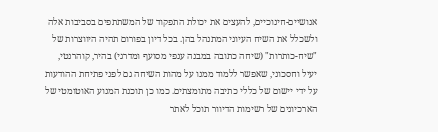אנושיים-חינוכיים, להעצים את יכולת התפקוד של המשתתפים בסביבות אלה ולשכלל את השיח העיוני המתנהל בהן. בכל דיון בפורום תהיה היווצרות של "שיח-כותרות" (שיחה כתובה במבנה ענפי מסועף ומדרגי) בהיר, קוהרנטי, יעיל וחסכוני, שאפשר ללמוד ממנו על מהות השיחה גם לפני פתיחת ההודעות על ידי יישום של כללי כתיבה מתומצתים. כמו כן תוכנת המנוע האוטומטי של הארכיונים של רשימות הדיוור תוכל לאתר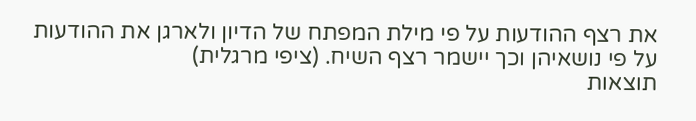את רצף ההודעות על פי מילת המפתח של הדיון ולארגן את ההודעות על פי נושאיהן וכך יישמר רצף השיח. (ציפי מרגלית)
תוצאות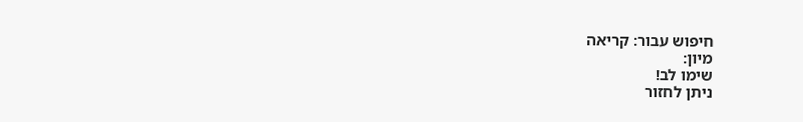חיפוש עבור: קריאה
מיון:
שימו לב!
ניתן לחזור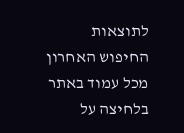לתוצאות החיפוש האחרון מכל עמוד באתר בלחיצה על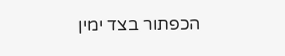הכפתור בצד ימין